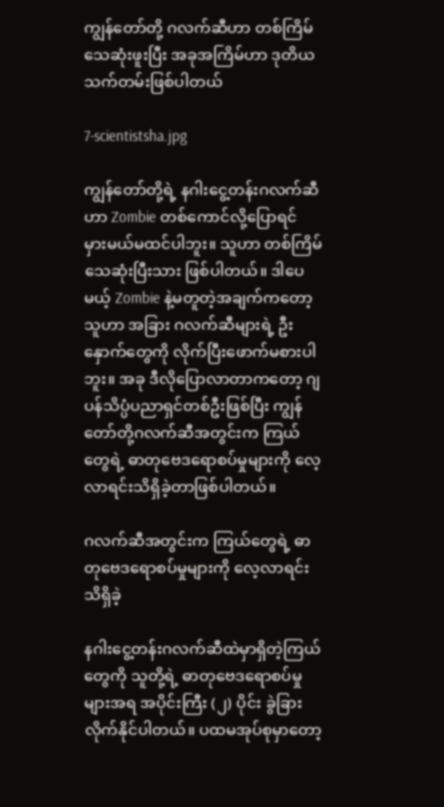ကျွန်တော်တို့ ဂလက်ဆီဟာ တစ်ကြိမ်သေဆုံးဖူးပြီး အခုအကြိမ်ဟာ ဒုတိယသက်တမ်းဖြစ်ပါတယ်

7-scientistsha.jpg

ကျွန်တော်တို့ရဲ့ နဂါးငွေ့တန်းဂလက်ဆီဟာ Zombie တစ်ကောင်လို့ပြောရင် မှားမယ်မထင်ပါဘူး။ သူဟာ တစ်ကြိမ်သေဆုံးပြီးသား ဖြစ်ပါတယ်။ ဒါပေမယ့် Zombie နဲ့မတူတဲ့အချက်ကတော့ သူဟာ အခြား ဂလက်ဆီများရဲ့ ဦးနှောက်တွေကို လိုက်ပြီးဖောက်မစားပါဘူး။ အခု ဒီလိုပြောလာတာကတော့ ဂျပန်သိပ္ပံပညာရှင်တစ်ဦးဖြစ်ပြီး ကျွန်တော်တို့ဂလက်ဆီအတွင်းက ကြယ်တွေရဲ့ ဓာတုဗေဒရောစပ်မှုများကို လေ့လာရင်းသိရှိခဲ့တာဖြစ်ပါတယ်။

ဂလက်ဆီအတွင်းက ကြယ်တွေရဲ့ ဓာတုဗေဒရောစပ်မှုများကို လေ့လာရင်းသိရှိခဲ့

နဂါးငွေ့တန်းဂလက်ဆီထဲမှာရှိတဲ့ကြယ်တွေကို သူတို့ရဲ့ ဓာတုဗေဒရောစပ်မှုများအရ အပိုင်းကြီး (၂) ပိုင်း ခွဲခြားလိုက်နိုင်ပါတယ်။ ပထမအုပ်စုမှာတော့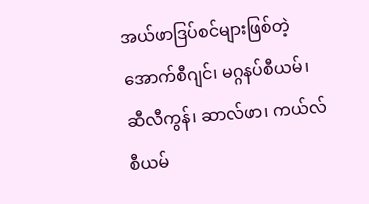အယ်ဖာဒြပ်စင်များဖြစ်တဲ့ အောက်စီဂျင်၊ မဂ္ဂနပ်စီယမ်၊ ဆီလီကွန်၊ ဆာလ်ဖာ၊ ကယ်လ်စီယမ်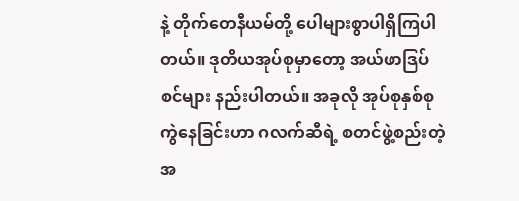နဲ့ တိုက်တေနီယမ်တို့ ပေါများစွာပါရှိကြပါတယ်။ ဒုတိယအုပ်စုမှာတော့ အယ်ဖာဒြပ်စင်များ နည်းပါတယ်။ အခုလို အုပ်စုနှစ်စုကွဲနေခြင်းဟာ ဂလက်ဆီရဲ့ စတင်ဖွဲ့စည်းတဲ့အ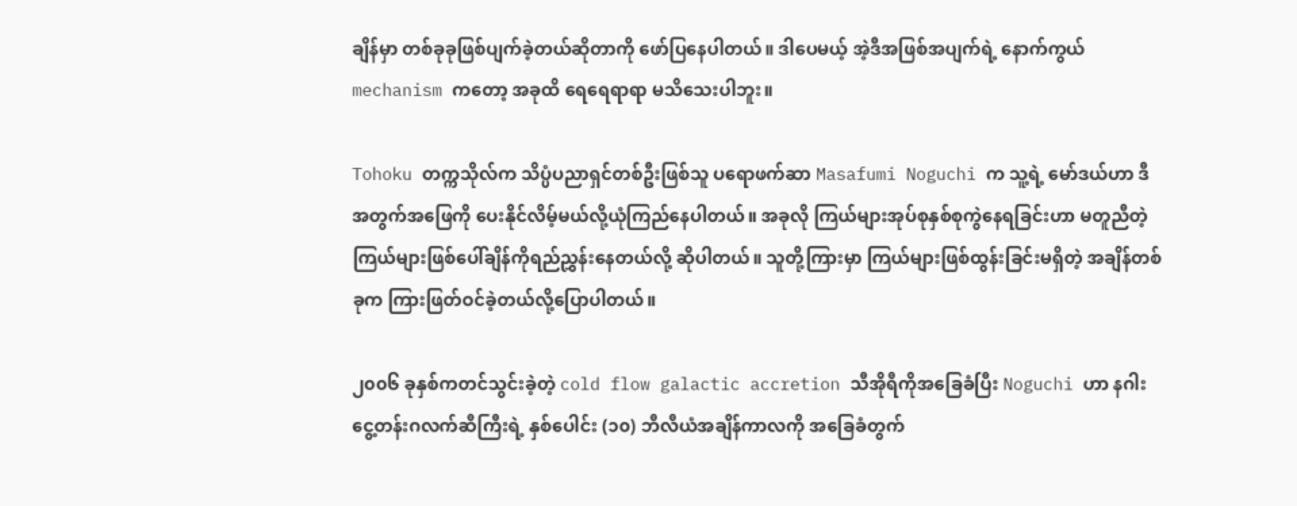ချိန်မှာ တစ်ခုခုဖြစ်ပျက်ခဲ့တယ်ဆိုတာကို ဖော်ပြနေပါတယ်။ ဒါပေမယ့် အဲ့ဒီအဖြစ်အပျက်ရဲ့ နောက်ကွယ် mechanism ကတော့ အခုထိ ရေရေရာရာ မသိသေးပါဘူး။

Tohoku တက္ကသိုလ်က သိပ္ပံပညာရှင်တစ်ဦးဖြစ်သူ ပရောဖက်ဆာ Masafumi Noguchi က သူ့ရဲ့ မော်ဒယ်ဟာ ဒီအတွက်အဖြေကို ပေးနိုင်လိမ့်မယ်လို့ယုံကြည်နေပါတယ်။ အခုလို ကြယ်များအုပ်စုနှစ်စုကွဲနေရခြင်းဟာ မတူညီတဲ့ ကြယ်များဖြစ်ပေါ်ချိန်ကိုရည်ညွှန်းနေတယ်လို့ ဆိုပါတယ်။ သူတို့ကြားမှာ ကြယ်များဖြစ်ထွန်းခြင်းမရှိတဲ့ အချိန်တစ်ခုက ကြားဖြတ်ဝင်ခဲ့တယ်လို့ပြောပါတယ်။

၂၀၀၆ ခုနှစ်ကတင်သွင်းခဲ့တဲ့ cold flow galactic accretion သီအိုရီကိုအခြေခံပြီး Noguchi ဟာ နဂါးငွေ့တန်းဂလက်ဆီကြီးရဲ့ နှစ်ပေါင်း (၁၀) ဘီလီယံအချိန်ကာလကို အခြေခံတွက်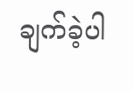ချက်ခဲ့ပါ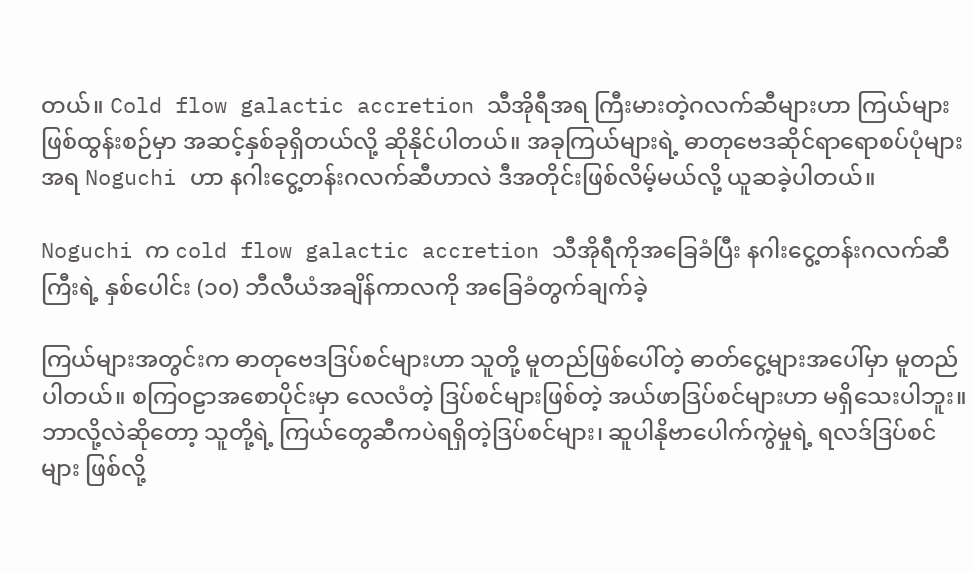တယ်။ Cold flow galactic accretion သီအိုရီအရ ကြီးမားတဲ့ဂလက်ဆီများဟာ ကြယ်များဖြစ်ထွန်းစဉ်မှာ အဆင့်နှစ်ခုရှိတယ်လို့ ဆိုနိုင်ပါတယ်။ အခုကြယ်များရဲ့ ဓာတုဗေဒဆိုင်ရာရောစပ်ပုံများအရ Noguchi ဟာ နဂါးငွေ့တန်းဂလက်ဆီဟာလဲ ဒီအတိုင်းဖြစ်လိမ့်မယ်လို့ ယူဆခဲ့ပါတယ်။

Noguchi က cold flow galactic accretion သီအိုရီကိုအခြေခံပြီး နဂါးငွေ့တန်းဂလက်ဆီကြီးရဲ့ နှစ်ပေါင်း (၁၀) ဘီလီယံအချိန်ကာလကို အခြေခံတွက်ချက်ခဲ့

ကြယ်များအတွင်းက ဓာတုဗေဒဒြပ်စင်များဟာ သူတို့ မူတည်ဖြစ်ပေါ်တဲ့ ဓာတ်ငွေ့များအပေါ်မှာ မူတည်ပါတယ်။ စကြဝဠာအစောပိုင်းမှာ လေလံတဲ့ ဒြပ်စင်များဖြစ်တဲ့ အယ်ဖာဒြပ်စင်များဟာ မရှိသေးပါဘူး။ ဘာလို့လဲဆိုတော့ သူတို့ရဲ့ ကြယ်တွေဆီကပဲရရှိတဲ့ဒြပ်စင်များ၊ ဆူပါနိုဗာပေါက်ကွဲမှုရဲ့ ရလဒ်ဒြပ်စင်များ ဖြစ်လို့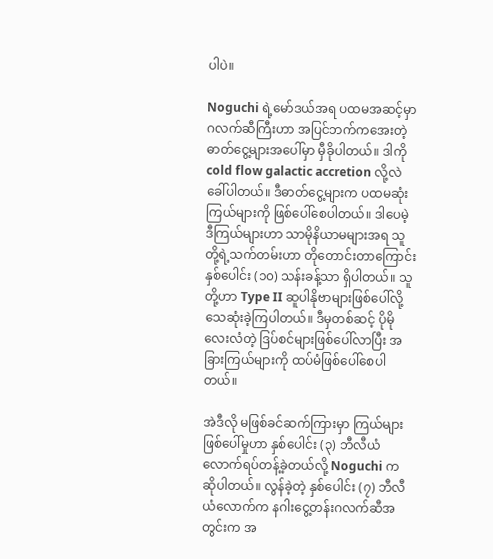ပါပဲ။

Noguchi ရဲ့မော်ဒယ်အရ ပထမအဆင့်မှာ ဂလက်ဆီကြီးဟာ အပြင်ဘက်ကအေးတဲ့ဓာတ်ငွေ့များအပေါ်မှာ မှီခိုပါတယ်။ ဒါကို cold flow galactic accretion လို့လဲ ခေါ်ပါတယ်။ ဒီဓာတ်ငွေ့များက ပထမဆုံးကြယ်များကို ဖြစ်ပေါ်စေပါတယ်။ ဒါပေမဲ့ ဒီကြယ်များဟာ သာမိုနိယာမများအရ သူတို့ရဲ့သက်တမ်းဟာ တိုတောင်းတာကြောင်း နှစ်ပေါင်း (၁၀) သန်းခန့်သာ ရှိပါတယ်။ သူတို့ဟာ Type II ဆူပါနိုဗာများဖြစ်ပေါ်လို့ သေဆုံးခဲ့ကြပါတယ်။ ဒီမှတစ်ဆင့် ပိုမိုလေးလံတဲ့ ဒြပ်စင်များဖြစ်ပေါ်လာပြီး အခြားကြယ်များကို ထပ်မံဖြစ်ပေါ်စေပါတယ်။

အဲဒီလို မဖြစ်ခင်ဆက်ကြားမှာ ကြယ်များဖြစ်ပေါ်မှုဟာ နှစ်ပေါင်း (၃) ဘီလီယံလောက်ရပ်တန့်ခဲ့တယ်လို့ Noguchi က ဆိုပါတယ်။ လွန်ခဲ့တဲ့ နှစ်ပေါင်း (၇) ဘီလီယံလောက်က နဂါးငွေ့တန်းဂလက်ဆီအတွင်းက အ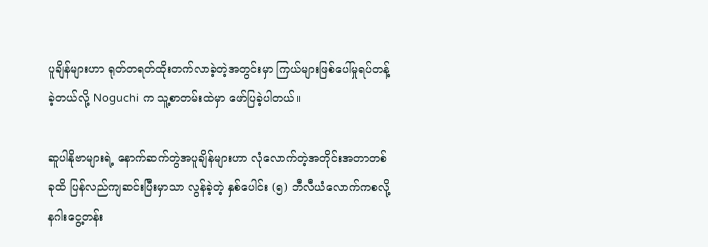ပူချိန်များဟာ ရုတ်တရတ်ထိုးတက်လာခဲ့တဲ့အတွင်းမှာ ကြယ်များဖြစ်ပေါ်မှုရပ်တန့်ခဲ့တယ်လို့ Noguchi က သူ့စာတမ်းထဲမှာ ဖော်ပြခဲ့ပါတယ်။

ဆူပါနိုဗာများရဲ့ နောက်ဆက်တွဲအပူချိန်များဟာ လုံလောက်တဲ့အတိုင်းအတာတစ်ခုထိ ပြန်လည်ကျဆင်းပြီးမှာသာ လွန်ခဲ့တဲ့ နှစ်ပေါင်း (၅) ဘီလီယံလောက်ကစလို့ နဂါးငွေ့တန်း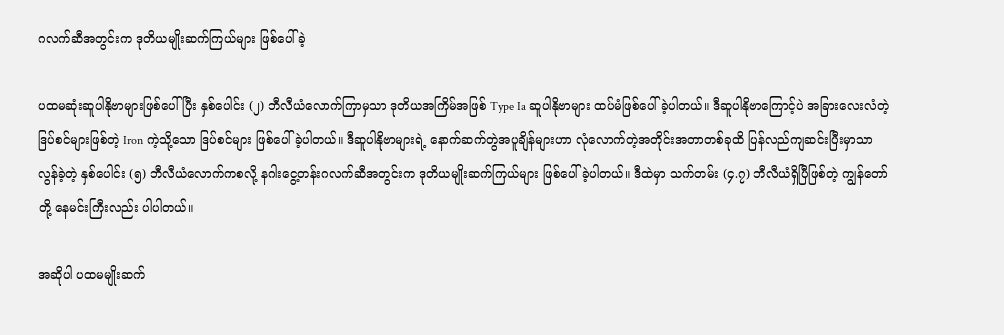ဂလက်ဆီအတွင်းက ဒုတိယမျိုးဆက်ကြယ်များ ဖြစ်ပေါ်ခဲ့

ပထမဆုံးဆူပါနိုဗာများဖြစ်ပေါ်ပြီး နှစ်ပေါင်း (၂) ဘီလီယံလောက်ကြာမှသာ ဒုတိယအကြိမ်အဖြစ် Type Ia ဆူပါနိုဗာများ ထပ်မံဖြစ်ပေါ်ခဲ့ပါတယ်။ ဒီဆူပါနိုဗာကြောင့်ပဲ အခြားလေးလံတဲ့ဒြပ်စင်များဖြစ်တဲ့ Iron ကဲ့သို့သော ဒြပ်စင်များ ဖြစ်ပေါ်ခဲ့ပါတယ်။ ဒီဆူပါနိုဗာများရဲ့ နောက်ဆက်တွဲအပူချိန်များဟာ လုံလောက်တဲ့အတိုင်းအတာတစ်ခုထိ ပြန်လည်ကျဆင်းပြီးမှာသာ လွန်ခဲ့တဲ့ နှစ်ပေါင်း (၅) ဘီလီယံလောက်ကစလို့ နဂါးငွေ့တန်းဂလက်ဆီအတွင်းက ဒုတိယမျိုးဆက်ကြယ်များ ဖြစ်ပေါ်ခဲ့ပါတယ်။ ဒီထဲမှာ သက်တမ်း (၄.၇) ဘီလီယံရှိပြီဖြစ်တဲ့ ကျွန်တော်တို့ နေမင်းကြီးလည်း ပါပါတယ်။

အဆိုပါ ပထမမျိုးဆက်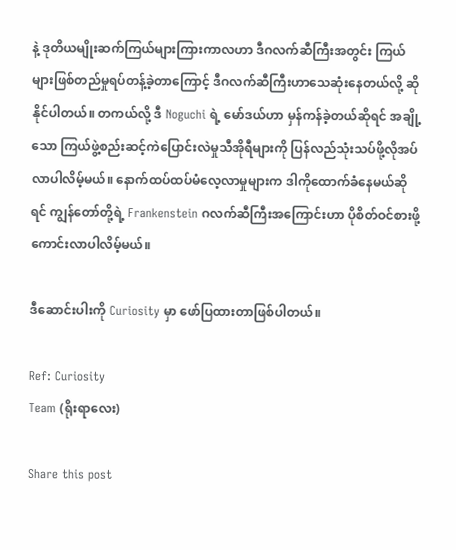နဲ့ ဒုတိယမျိုးဆက်ကြယ်များကြားကာလဟာ ဒီဂလက်ဆီကြီးအတွင်း ကြယ်များဖြစ်တည်မှုရပ်တန့်ခဲ့တာကြောင့် ဒီဂလက်ဆီကြီးဟာသေဆုံးနေတယ်လို့ ဆိုနိုင်ပါတယ်။ တကယ်လို့ ဒီ Noguchi ရဲ့ မော်ဒယ်ဟာ မှန်ကန်ခဲ့တယ်ဆိုရင် အချို့သော ကြယ်ဖွဲ့စည်းဆင့်ကဲပြောင်းလဲမှုသီအိုရီများကို ပြန်လည်သုံးသပ်ဖို့လိုအပ်လာပါလိမ့်မယ်။ နောက်ထပ်ထပ်မံလေ့လာမှုများက ဒါကိုထောက်ခံနေမယ်ဆိုရင် ကျွန်တော်တို့ရဲ့ Frankenstein ဂလက်ဆီကြီးအကြောင်းဟာ ပိုစိတ်ဝင်စားဖို့ကောင်းလာပါလိမ့်မယ်။

ဒီဆောင်းပါးကို Curiosity မှာ ဖော်ပြထားတာဖြစ်ပါတယ်။

Ref: Curiosity
Team (ရိုးရာလေး)

Share this post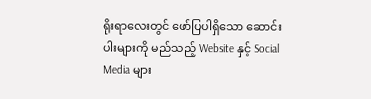ရိုးရာလေးတွင် ဖော်ပြပါရှိသော ဆောင်းပါးများကို မည်သည့် Website နှင့် Social Media များ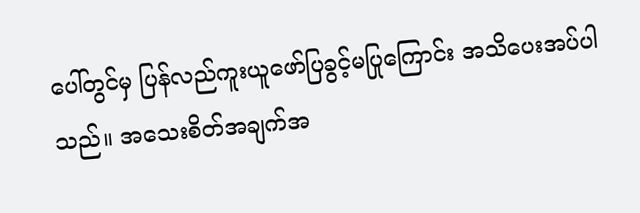ပေါ်တွင်မှ ပြန်လည်ကူးယူဖော်ပြခွင့်မပြုကြောင်း အသိပေးအပ်ပါသည်။ အသေးစိတ်အချက်အ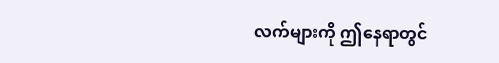လက်များကို ဤနေရာတွင်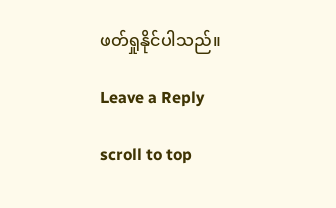ဖတ်ရှုနိုင်ပါသည်။

Leave a Reply

scroll to top